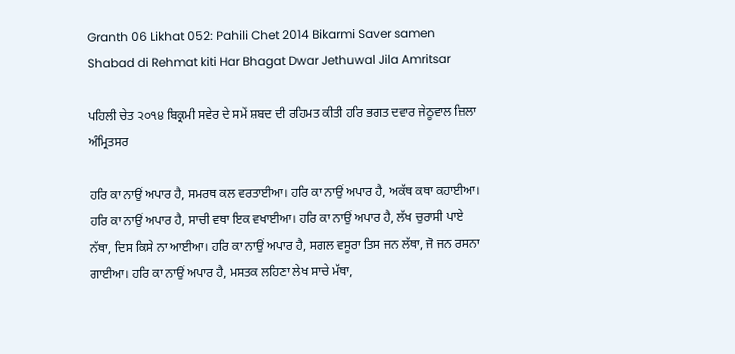Granth 06 Likhat 052: Pahili Chet 2014 Bikarmi Saver samen Shabad di Rehmat kiti Har Bhagat Dwar Jethuwal Jila Amritsar

ਪਹਿਲੀ ਚੇਤ ੨੦੧੪ ਬਿਕ੍ਰਮੀ ਸਵੇਰ ਦੇ ਸਮੇਂ ਸ਼ਬਦ ਦੀ ਰਹਿਮਤ ਕੀਤੀ ਹਰਿ ਭਗਤ ਦਵਾਰ ਜੇਠੂਵਾਲ ਜ਼ਿਲਾ ਅੰਮ੍ਰਿਤਸਰ

ਹਰਿ ਕਾ ਨਾਉਂ ਅਪਾਰ ਹੈ, ਸਮਰਥ ਕਲ ਵਰਤਾਈਆ। ਹਰਿ ਕਾ ਨਾਉਂ ਅਪਾਰ ਹੈ, ਅਕੱਥ ਕਥਾ ਕਹਾਈਆ। ਹਰਿ ਕਾ ਨਾਉਂ ਅਪਾਰ ਹੈ, ਸਾਚੀ ਵਥਾ ਇਕ ਵਖਾਈਆ। ਹਰਿ ਕਾ ਨਾਉਂ ਅਪਾਰ ਹੈ, ਲੱਖ ਚੁਰਾਸੀ ਪਾਏ ਨੱਥਾ, ਦਿਸ ਕਿਸੇ ਨਾ ਆਈਆ। ਹਰਿ ਕਾ ਨਾਉਂ ਅਪਾਰ ਹੈ, ਸਗਲ ਵਸੂਰਾ ਤਿਸ ਜਨ ਲੱਥਾ, ਜੋ ਜਨ ਰਸਨਾ ਗਾਈਆ। ਹਰਿ ਕਾ ਨਾਉਂ ਅਪਾਰ ਹੈ, ਮਸਤਕ ਲਹਿਣਾ ਲੇਖ ਸਾਚੇ ਮੱਥਾ,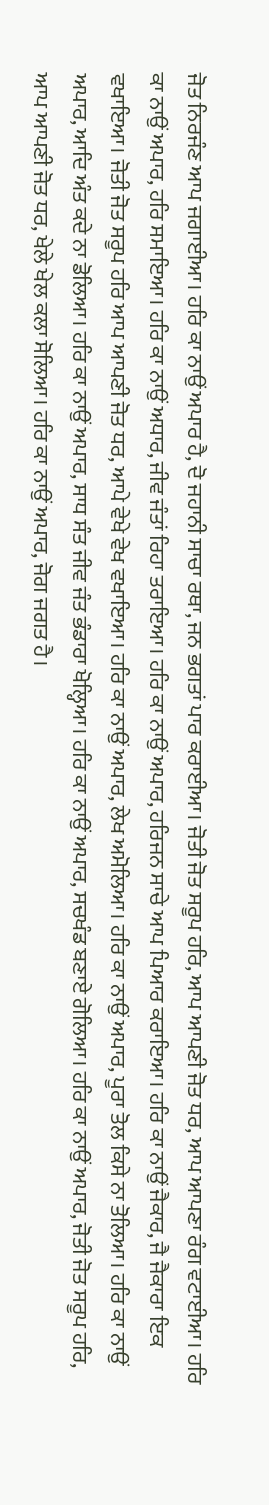ਜੋਤ ਨਿਰਜੰਣ ਆਪ ਜਗਾਈਆ। ਹਰਿ ਕਾ ਨਾਉਂ ਅਪਾਰ ਹੈ, ਦੋ ਜਹਾਨੀ ਸਾਚਾ ਰਥਾ, ਜਨ ਭਗਤਾਂ ਪਾਰ ਕਰਾਈਆ। ਜੋਤੀ ਜੋਤ ਸਰੂਪ ਹਰਿ, ਆਪ ਆਪਣੀ ਜੋਤ ਧਰ, ਆਪ ਆਪਣਾ ਰੰਗ ਵਟਾਈਆ। ਹਰਿ ਕਾ ਨਾਉਂ ਅਪਾਰ, ਹਰਿ ਸਮਾਇਆ। ਹਰਿ ਕਾ ਨਾਉਂ ਅਧਾਰ, ਜੀਵ ਜੰਤਾਂ ਰਿਹਾ ਤਰਾਇਆ। ਹਰਿ ਕਾ ਨਾਉਂ ਅਪਾਰ, ਹਰਿਜਨ ਸਾਚੇ ਆਪ ਪਿਆਰ ਕਰਾਇਆ। ਹਰਿ ਕਾ ਨਾਉਂ ਜੈਕਾਰ, ਜੈ ਜੈਕਾਰਾ ਇਕ ਵਖਾਇਆ। ਜੋਤੀ ਜੋਤ ਸਰੂਪ ਹਰਿ ਆਪ ਆਪਣੀ ਜੋਤ ਧਰ, ਆਪੇ ਵੇਖੇ ਵੇਖ ਵਖਾਇਆ। ਹਰਿ ਕਾ ਨਾਉਂ ਅਪਾਰ, ਲੇਖ ਅਮੋਲਿਆ। ਹਰਿ ਕਾ ਨਾਉਂ ਅਪਾਰ, ਪੂਰਾ ਤੋਲ ਕਿਸੇ ਨਾ ਤੋਲਿਆ। ਹਰਿ ਕਾ ਨਾਉਂ ਅਪਾਰ, ਆਦਿ ਅੰਤ ਕਦੇ ਨਾ ਡੋਲਿਆ। ਹਰਿ ਕਾ ਨਾਉਂ ਅਪਾਰ, ਸਾਧ ਸੰਤ ਜੀਵ ਜੰਤ ਭੰਡਾਰਾ ਖੋਲ੍ਹਿਆ। ਹਰਿ ਕਾ ਨਾਉਂ ਅਪਾਰ, ਸਚਖੰਡ ਬਣਾਏ ਗੋਲਿਆ। ਹਰਿ ਕਾ ਨਾਉਂ ਅਪਾਰ, ਜੋਤੀ ਜੋਤ ਸਰੂਪ ਹਰਿ, ਆਪ ਆਪਣੀ ਜੋਤ ਧਰ, ਖੇਲੇ ਖੇਲ ਕਲਾ ਸੋਲਿਆ। ਹਰਿ ਕਾ ਨਾਉਂ ਅਪਾਰ, ਜੋਗ ਜਗਤ ਹੈ।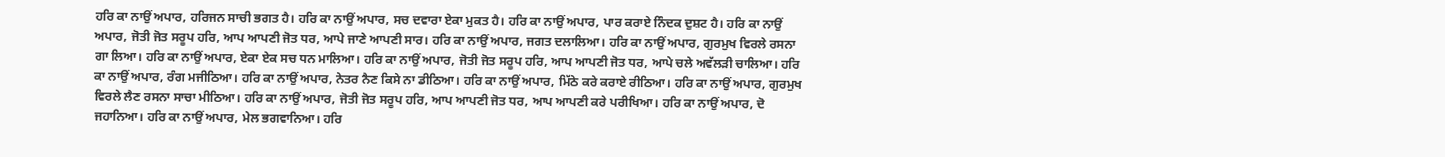ਹਰਿ ਕਾ ਨਾਉਂ ਅਪਾਰ, ਹਰਿਜਨ ਸਾਚੀ ਭਗਤ ਹੈ। ਹਰਿ ਕਾ ਨਾਉਂ ਅਪਾਰ, ਸਚ ਦਵਾਰਾ ਏਕਾ ਮੁਕਤ ਹੈ। ਹਰਿ ਕਾ ਨਾਉਂ ਅਪਾਰ, ਪਾਰ ਕਰਾਏ ਨਿੰਦਕ ਦੁਸ਼ਟ ਹੈ। ਹਰਿ ਕਾ ਨਾਉਂ ਅਪਾਰ, ਜੋਤੀ ਜੋਤ ਸਰੂਪ ਹਰਿ, ਆਪ ਆਪਣੀ ਜੋਤ ਧਰ, ਆਪੇ ਜਾਣੇ ਆਪਣੀ ਸਾਰ। ਹਰਿ ਕਾ ਨਾਉਂ ਅਪਾਰ, ਜਗਤ ਦਲਾਲਿਆ। ਹਰਿ ਕਾ ਨਾਉਂ ਅਪਾਰ, ਗੁਰਮੁਖ ਵਿਰਲੇ ਰਸਨਾ ਗਾ ਲਿਆ। ਹਰਿ ਕਾ ਨਾਉਂ ਅਪਾਰ, ਏਕਾ ਏਕ ਸਚ ਧਨ ਮਾਲਿਆ। ਹਰਿ ਕਾ ਨਾਉਂ ਅਪਾਰ, ਜੋਤੀ ਜੋਤ ਸਰੂਪ ਹਰਿ, ਆਪ ਆਪਣੀ ਜੋਤ ਧਰ, ਆਪੇ ਚਲੇ ਅਵੱਲੜੀ ਚਾਲਿਆ। ਹਰਿ ਕਾ ਨਾਉਂ ਅਪਾਰ, ਰੰਗ ਮਜੀਠਿਆ। ਹਰਿ ਕਾ ਨਾਉਂ ਅਪਾਰ, ਨੇਤਰ ਨੈਣ ਕਿਸੇ ਨਾ ਡੀਠਿਆ। ਹਰਿ ਕਾ ਨਾਉਂ ਅਪਾਰ, ਮਿੱਠੇ ਕਰੇ ਕਰਾਏ ਰੀਠਿਆ। ਹਰਿ ਕਾ ਨਾਉਂ ਅਪਾਰ, ਗੁਰਮੁਖ ਵਿਰਲੇ ਲੈਣ ਰਸਨਾ ਸਾਚਾ ਮੀਠਿਆ। ਹਰਿ ਕਾ ਨਾਉਂ ਅਪਾਰ, ਜੋਤੀ ਜੋਤ ਸਰੂਪ ਹਰਿ, ਆਪ ਆਪਣੀ ਜੋਤ ਧਰ, ਆਪ ਆਪਣੀ ਕਰੇ ਪਰੀਖਿਆ। ਹਰਿ ਕਾ ਨਾਉਂ ਅਪਾਰ, ਦੋ ਜਹਾਨਿਆ। ਹਰਿ ਕਾ ਨਾਉਂ ਅਪਾਰ, ਮੇਲ ਭਗਵਾਨਿਆ। ਹਰਿ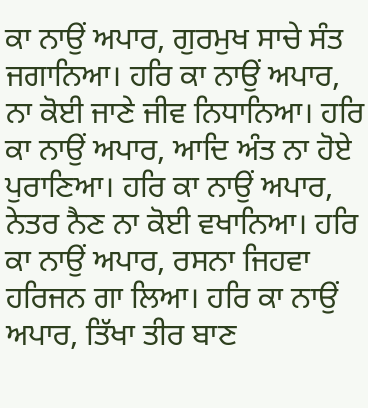ਕਾ ਨਾਉਂ ਅਪਾਰ, ਗੁਰਮੁਖ ਸਾਚੇ ਸੰਤ ਜਗਾਨਿਆ। ਹਰਿ ਕਾ ਨਾਉਂ ਅਪਾਰ, ਨਾ ਕੋਈ ਜਾਣੇ ਜੀਵ ਨਿਧਾਨਿਆ। ਹਰਿ ਕਾ ਨਾਉਂ ਅਪਾਰ, ਆਦਿ ਅੰਤ ਨਾ ਹੋਏ ਪੁਰਾਣਿਆ। ਹਰਿ ਕਾ ਨਾਉਂ ਅਪਾਰ, ਨੇਤਰ ਨੈਣ ਨਾ ਕੋਈ ਵਖਾਨਿਆ। ਹਰਿ ਕਾ ਨਾਉਂ ਅਪਾਰ, ਰਸਨਾ ਜਿਹਵਾ ਹਰਿਜਨ ਗਾ ਲਿਆ। ਹਰਿ ਕਾ ਨਾਉਂ ਅਪਾਰ, ਤਿੱਖਾ ਤੀਰ ਬਾਣ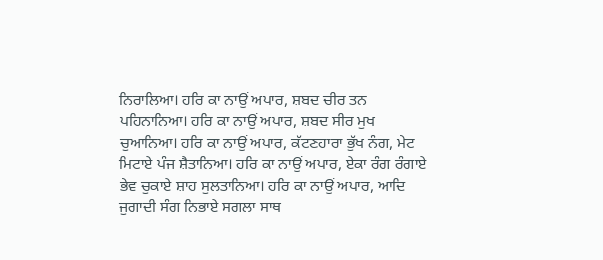ਨਿਰਾਲਿਆ। ਹਰਿ ਕਾ ਨਾਉਂ ਅਪਾਰ, ਸ਼ਬਦ ਚੀਰ ਤਨ ਪਹਿਨਾਨਿਆ। ਹਰਿ ਕਾ ਨਾਉਂ ਅਪਾਰ, ਸ਼ਬਦ ਸੀਰ ਮੁਖ ਚੁਆਨਿਆ। ਹਰਿ ਕਾ ਨਾਉਂ ਅਪਾਰ, ਕੱਟਣਹਾਰਾ ਭੁੱਖ ਨੰਗ, ਮੇਟ ਮਿਟਾਏ ਪੰਜ ਸ਼ੈਤਾਨਿਆ। ਹਰਿ ਕਾ ਨਾਉਂ ਅਪਾਰ, ਏਕਾ ਰੰਗ ਰੰਗਾਏ ਭੇਵ ਚੁਕਾਏ ਸ਼ਾਹ ਸੁਲਤਾਨਿਆ। ਹਰਿ ਕਾ ਨਾਉਂ ਅਪਾਰ, ਆਦਿ ਜੁਗਾਦੀ ਸੰਗ ਨਿਭਾਏ ਸਗਲਾ ਸਾਥ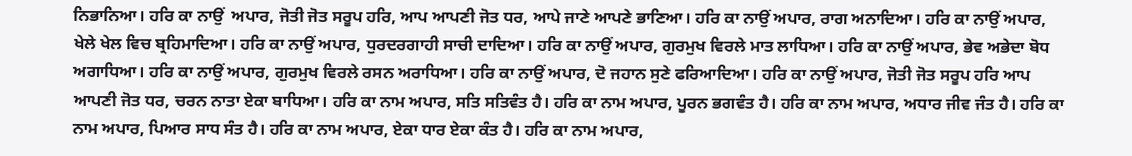ਨਿਭਾਨਿਆ। ਹਰਿ ਕਾ ਨਾਉਂ  ਅਪਾਰ, ਜੋਤੀ ਜੋਤ ਸਰੂਪ ਹਰਿ, ਆਪ ਆਪਣੀ ਜੋਤ ਧਰ, ਆਪੇ ਜਾਣੇ ਆਪਣੇ ਭਾਣਿਆ। ਹਰਿ ਕਾ ਨਾਉਂ ਅਪਾਰ, ਰਾਗ ਅਨਾਦਿਆ। ਹਰਿ ਕਾ ਨਾਉਂ ਅਪਾਰ, ਖੇਲੇ ਖੇਲ ਵਿਚ ਬ੍ਰਹਿਮਾਦਿਆ। ਹਰਿ ਕਾ ਨਾਉਂ ਅਪਾਰ, ਧੁਰਦਰਗਾਹੀ ਸਾਚੀ ਦਾਦਿਆ। ਹਰਿ ਕਾ ਨਾਉਂ ਅਪਾਰ, ਗੁਰਮੁਖ ਵਿਰਲੇ ਮਾਤ ਲਾਧਿਆ। ਹਰਿ ਕਾ ਨਾਉਂ ਅਪਾਰ, ਭੇਵ ਅਭੇਦਾ ਬੋਧ ਅਗਾਧਿਆ। ਹਰਿ ਕਾ ਨਾਉਂ ਅਪਾਰ, ਗੁਰਮੁਖ ਵਿਰਲੇ ਰਸਨ ਅਰਾਧਿਆ। ਹਰਿ ਕਾ ਨਾਉਂ ਅਪਾਰ, ਦੋ ਜਹਾਨ ਸੁਣੇ ਫਰਿਆਦਿਆ। ਹਰਿ ਕਾ ਨਾਉਂ ਅਪਾਰ, ਜੋਤੀ ਜੋਤ ਸਰੂਪ ਹਰਿ ਆਪ ਆਪਣੀ ਜੋਤ ਧਰ, ਚਰਨ ਨਾਤਾ ਏਕਾ ਬਾਧਿਆ। ਹਰਿ ਕਾ ਨਾਮ ਅਪਾਰ, ਸਤਿ ਸਤਿਵੰਤ ਹੈ। ਹਰਿ ਕਾ ਨਾਮ ਅਪਾਰ, ਪੂਰਨ ਭਗਵੰਤ ਹੈ। ਹਰਿ ਕਾ ਨਾਮ ਅਪਾਰ, ਅਧਾਰ ਜੀਵ ਜੰਤ ਹੈ। ਹਰਿ ਕਾ ਨਾਮ ਅਪਾਰ, ਪਿਆਰ ਸਾਧ ਸੰਤ ਹੈ। ਹਰਿ ਕਾ ਨਾਮ ਅਪਾਰ, ਏਕਾ ਧਾਰ ਏਕਾ ਕੰਤ ਹੈ। ਹਰਿ ਕਾ ਨਾਮ ਅਪਾਰ,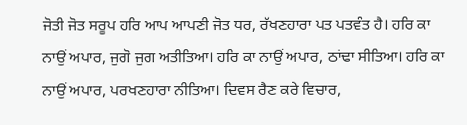ਜੋਤੀ ਜੋਤ ਸਰੂਪ ਹਰਿ ਆਪ ਆਪਣੀ ਜੋਤ ਧਰ, ਰੱਖਣਹਾਰਾ ਪਤ ਪਤਵੰਤ ਹੈ। ਹਰਿ ਕਾ ਨਾਉਂ ਅਪਾਰ, ਜੁਗੋ ਜੁਗ ਅਤੀਤਿਆ। ਹਰਿ ਕਾ ਨਾਉਂ ਅਪਾਰ, ਠਾਂਢਾ ਸੀਤਿਆ। ਹਰਿ ਕਾ ਨਾਉਂ ਅਪਾਰ, ਪਰਖਣਹਾਰਾ ਨੀਤਿਆ। ਦਿਵਸ ਰੈਣ ਕਰੇ ਵਿਚਾਰ,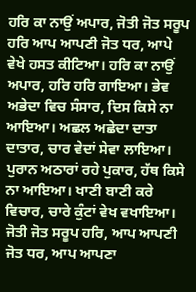ਹਰਿ ਕਾ ਨਾਉਂ ਅਪਾਰ, ਜੋਤੀ ਜੋਤ ਸਰੂਪ ਹਰਿ ਆਪ ਆਪਣੀ ਜੋਤ ਧਰ, ਆਪੇ ਵੇਖੇ ਹਸਤ ਕੀਟਿਆ। ਹਰਿ ਕਾ ਨਾਉਂ ਅਪਾਰ, ਹਰਿ ਹਰਿ ਗਾਇਆ। ਭੇਵ ਅਭੇਦਾ ਵਿਚ ਸੰਸਾਰ, ਦਿਸ ਕਿਸੇ ਨਾ ਆਇਆ। ਅਛਲ ਅਛੇਦਾ ਦਾਤਾ ਦਾਤਾਰ, ਚਾਰ ਵੇਦਾਂ ਸੇਵਾ ਲਾਇਆ। ਪੁਰਾਨ ਅਠਾਰਾਂ ਰਹੇ ਪੁਕਾਰ, ਹੱਥ ਕਿਸੇ ਨਾ ਆਇਆ। ਖਾਣੀ ਬਾਣੀ ਕਰੇ ਵਿਚਾਰ, ਚਾਰੇ ਕੁੰਟਾਂ ਵੇਖ ਵਖਾਇਆ। ਜੋਤੀ ਜੋਤ ਸਰੂਪ ਹਰਿ, ਆਪ ਆਪਣੀ ਜੋਤ ਧਰ, ਆਪ ਆਪਣਾ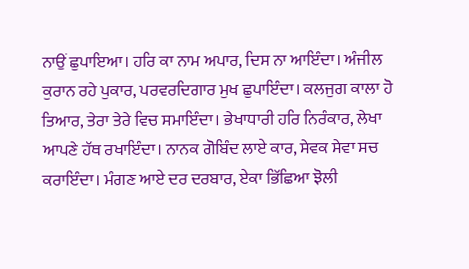ਨਾਉਂ ਛੁਪਾਇਆ। ਹਰਿ ਕਾ ਨਾਮ ਅਪਾਰ, ਦਿਸ ਨਾ ਆਇੰਦਾ। ਅੰਜੀਲ ਕੁਰਾਨ ਰਹੇ ਪੁਕਾਰ, ਪਰਵਰਦਿਗਾਰ ਮੁਖ ਛੁਪਾਇੰਦਾ। ਕਲਜੁਗ ਕਾਲਾ ਹੋ ਤਿਆਰ, ਤੇਰਾ ਤੇਰੇ ਵਿਚ ਸਮਾਇੰਦਾ। ਭੇਖਾਧਾਰੀ ਹਰਿ ਨਿਰੰਕਾਰ, ਲੇਖਾ ਆਪਣੇ ਹੱਥ ਰਖਾਇੰਦਾ। ਨਾਨਕ ਗੋਬਿੰਦ ਲਾਏ ਕਾਰ, ਸੇਵਕ ਸੇਵਾ ਸਚ ਕਰਾਇੰਦਾ। ਮੰਗਣ ਆਏ ਦਰ ਦਰਬਾਰ, ਏਕਾ ਭਿੱਛਿਆ ਝੋਲੀ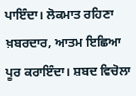ਪਾਇੰਦਾ। ਲੋਕਮਾਤ ਰਹਿਣਾ ਖ਼ਬਰਦਾਰ, ਆਤਮ ਇਛਿਆ ਪੂਰ ਕਰਾਇੰਦਾ। ਸ਼ਬਦ ਵਿਚੋਲਾ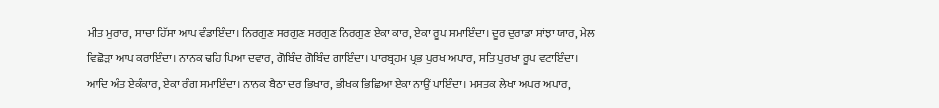ਮੀਤ ਮੁਰਾਰ, ਸਾਚਾ ਹਿੱਸਾ ਆਪ ਵੰਡਾਇੰਦਾ। ਨਿਰਗੁਣ ਸਰਗੁਣ ਸਰਗੁਣ ਨਿਰਗੁਣ ਏਕਾ ਕਾਰ, ਏਕਾ ਰੂਪ ਸਮਾਇੰਦਾ। ਦੂਰ ਦੁਰਾਡਾ ਸਾਂਝਾ ਯਾਰ, ਮੇਲ ਵਿਛੋੜਾ ਆਪ ਕਰਾਇੰਦਾ। ਨਾਨਕ ਢਹਿ ਪਿਆ ਦਵਾਰ, ਗੋਬਿੰਦ ਗੋਬਿੰਦ ਗਾਇੰਦਾ। ਪਾਰਬ੍ਰਹਮ ਪ੍ਰਭ ਪੁਰਖ ਅਪਾਰ, ਸਤਿ ਪੁਰਖਾ ਰੂਪ ਵਟਾਇੰਦਾ। ਆਦਿ ਅੰਤ ਏਕੰਕਾਰ, ਏਕਾ ਰੰਗ ਸਮਾਇੰਦਾ। ਨਾਨਕ ਬੈਠਾ ਦਰ ਭਿਖਾਰ, ਭੀਖਕ ਭਿਛਿਆ ਏਕਾ ਨਾਉਂ ਪਾਇੰਦਾ। ਮਸਤਕ ਲੇਖਾ ਅਪਰ ਅਪਾਰ,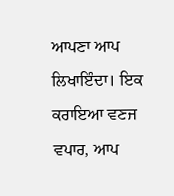ਆਪਣਾ ਆਪ ਲਿਖਾਇੰਦਾ। ਇਕ ਕਰਾਇਆ ਵਣਜ ਵਪਾਰ, ਆਪ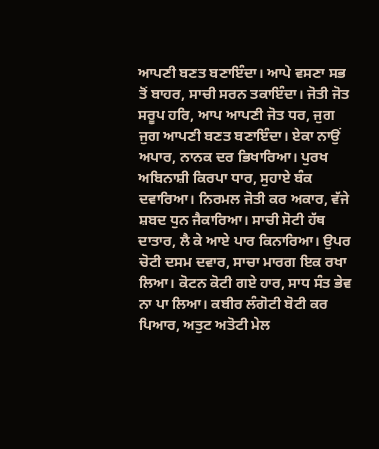ਆਪਣੀ ਬਣਤ ਬਣਾਇੰਦਾ। ਆਪੇ ਵਸਣਾ ਸਭ ਤੋਂ ਬਾਹਰ, ਸਾਚੀ ਸਰਨ ਤਕਾਇੰਦਾ। ਜੋਤੀ ਜੋਤ ਸਰੂਪ ਹਰਿ, ਆਪ ਆਪਣੀ ਜੋਤ ਧਰ, ਜੁਗ ਜੁਗ ਆਪਣੀ ਬਣਤ ਬਣਾਇੰਦਾ। ਏਕਾ ਨਾਉਂ ਅਪਾਰ, ਨਾਨਕ ਦਰ ਭਿਖਾਰਿਆ। ਪੁਰਖ ਅਬਿਨਾਸ਼ੀ ਕਿਰਪਾ ਧਾਰ, ਸੁਹਾਏ ਬੰਕ ਦਵਾਰਿਆ। ਨਿਰਮਲ ਜੋਤੀ ਕਰ ਅਕਾਰ, ਵੱਜੇ ਸ਼ਬਦ ਧੁਨ ਜੈਕਾਰਿਆ। ਸਾਚੀ ਸੋਟੀ ਹੱਥ ਦਾਤਾਰ, ਲੈ ਕੇ ਆਏ ਪਾਰ ਕਿਨਾਰਿਆ। ਉਪਰ ਚੋਟੀ ਦਸਮ ਦਵਾਰ, ਸਾਚਾ ਮਾਰਗ ਇਕ ਰਖਾ ਲਿਆ। ਕੋਟਨ ਕੋਟੀ ਗਏ ਹਾਰ, ਸਾਧ ਸੰਤ ਭੇਵ ਨਾ ਪਾ ਲਿਆ। ਕਬੀਰ ਲੰਗੋਟੀ ਬੋਟੀ ਕਰ ਪਿਆਰ, ਅਤੁਟ ਅਤੋਟੀ ਮੇਲ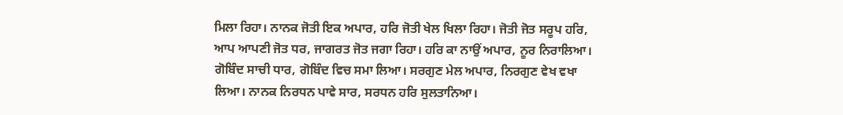ਮਿਲਾ ਰਿਹਾ। ਨਾਨਕ ਜੋਤੀ ਇਕ ਅਪਾਰ, ਹਰਿ ਜੋਤੀ ਖੇਲ ਖਿਲਾ ਰਿਹਾ। ਜੋਤੀ ਜੋਤ ਸਰੂਪ ਹਰਿ, ਆਪ ਆਪਣੀ ਜੋਤ ਧਰ, ਜਾਗਰਤ ਜੋਤ ਜਗਾ ਰਿਹਾ। ਹਰਿ ਕਾ ਨਾਉਂ ਅਪਾਰ, ਨੂਰ ਨਿਰਾਲਿਆ। ਗੋਬਿੰਦ ਸਾਚੀ ਧਾਰ, ਗੋਬਿੰਦ ਵਿਚ ਸਮਾ ਲਿਆ। ਸਰਗੁਣ ਮੇਲ ਅਪਾਰ, ਨਿਰਗੁਣ ਵੇਖ ਵਖਾ ਲਿਆ। ਨਾਨਕ ਨਿਰਧਨ ਪਾਵੇ ਸਾਰ, ਸਰਧਨ ਹਰਿ ਸੁਲਤਾਨਿਆ।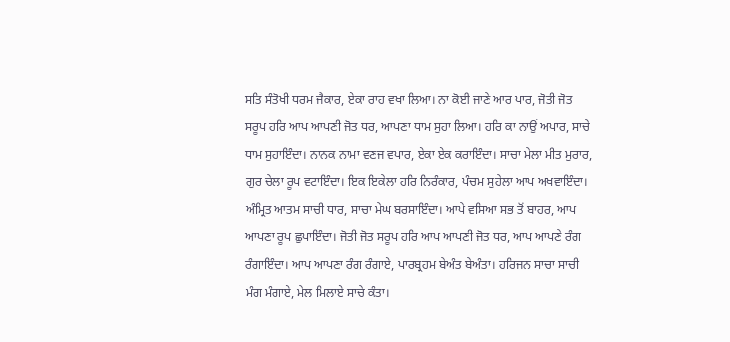ਸਤਿ ਸੰਤੋਖੀ ਧਰਮ ਜੈਕਾਰ, ਏਕਾ ਰਾਹ ਵਖਾ ਲਿਆ। ਨਾ ਕੋਈ ਜਾਣੇ ਆਰ ਪਾਰ, ਜੋਤੀ ਜੋਤ ਸਰੂਪ ਹਰਿ ਆਪ ਆਪਣੀ ਜੋਤ ਧਰ, ਆਪਣਾ ਧਾਮ ਸੁਹਾ ਲਿਆ। ਹਰਿ ਕਾ ਨਾਉਂ ਅਪਾਰ, ਸਾਚੇ ਧਾਮ ਸੁਹਾਇੰਦਾ। ਨਾਨਕ ਨਾਮਾ ਵਣਜ ਵਪਾਰ, ਏਕਾ ਏਕ ਕਰਾਇੰਦਾ। ਸਾਚਾ ਮੇਲਾ ਮੀਤ ਮੁਰਾਰ, ਗੁਰ ਚੇਲਾ ਰੂਪ ਵਟਾਇੰਦਾ। ਇਕ ਇਕੇਲਾ ਹਰਿ ਨਿਰੰਕਾਰ, ਪੰਚਮ ਸੁਹੇਲਾ ਆਪ ਅਖਵਾਇੰਦਾ। ਅੰਮ੍ਰਿਤ ਆਤਮ ਸਾਚੀ ਧਾਰ, ਸਾਚਾ ਮੇਘ ਬਰਸਾਇੰਦਾ। ਆਪੇ ਵਸਿਆ ਸਭ ਤੋਂ ਬਾਹਰ, ਆਪ ਆਪਣਾ ਰੂਪ ਛੁਪਾਇੰਦਾ। ਜੋਤੀ ਜੋਤ ਸਰੂਪ ਹਰਿ ਆਪ ਆਪਣੀ ਜੋਤ ਧਰ, ਆਪ ਆਪਣੇ ਰੰਗ ਰੰਗਾਇੰਦਾ। ਆਪ ਆਪਣਾ ਰੰਗ ਰੰਗਾਏ, ਪਾਰਬ੍ਰਹਮ ਬੇਅੰਤ ਬੇਅੰਤਾ। ਹਰਿਜਨ ਸਾਚਾ ਸਾਚੀ ਮੰਗ ਮੰਗਾਏ, ਮੇਲ ਮਿਲਾਏ ਸਾਚੇ ਕੰਤਾ।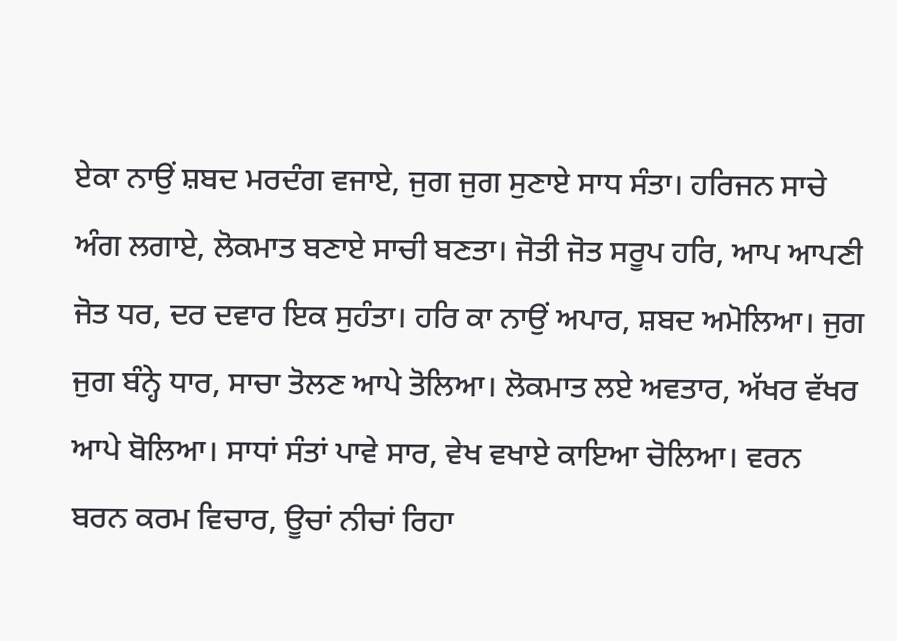ਏਕਾ ਨਾਉਂ ਸ਼ਬਦ ਮਰਦੰਗ ਵਜਾਏ, ਜੁਗ ਜੁਗ ਸੁਣਾਏ ਸਾਧ ਸੰਤਾ। ਹਰਿਜਨ ਸਾਚੇ ਅੰਗ ਲਗਾਏ, ਲੋਕਮਾਤ ਬਣਾਏ ਸਾਚੀ ਬਣਤਾ। ਜੋਤੀ ਜੋਤ ਸਰੂਪ ਹਰਿ, ਆਪ ਆਪਣੀ ਜੋਤ ਧਰ, ਦਰ ਦਵਾਰ ਇਕ ਸੁਹੰਤਾ। ਹਰਿ ਕਾ ਨਾਉਂ ਅਪਾਰ, ਸ਼ਬਦ ਅਮੋਲਿਆ। ਜੁਗ ਜੁਗ ਬੰਨ੍ਹੇ ਧਾਰ, ਸਾਚਾ ਤੋਲਣ ਆਪੇ ਤੋਲਿਆ। ਲੋਕਮਾਤ ਲਏ ਅਵਤਾਰ, ਅੱਖਰ ਵੱਖਰ ਆਪੇ ਬੋਲਿਆ। ਸਾਧਾਂ ਸੰਤਾਂ ਪਾਵੇ ਸਾਰ, ਵੇਖ ਵਖਾਏ ਕਾਇਆ ਚੋਲਿਆ। ਵਰਨ ਬਰਨ ਕਰਮ ਵਿਚਾਰ, ਊਚਾਂ ਨੀਚਾਂ ਰਿਹਾ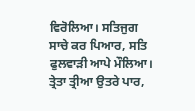ਵਿਰੋਲਿਆ। ਸਤਿਜੁਗ ਸਾਚੇ ਕਰ ਪਿਆਰ, ਸਤਿ ਫੁਲਵਾੜੀ ਆਪੇ ਮੌਲਿਆ। ਤ੍ਰੇਤਾ ਤ੍ਰੀਆ ਉਤਰੇ ਪਾਰ,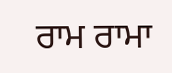ਰਾਮ ਰਾਮਾ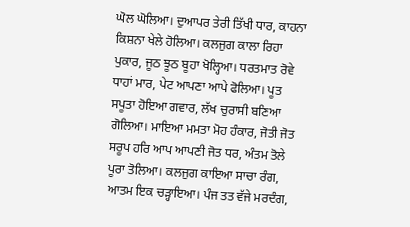ਘੋਲ ਘੋਲਿਆ। ਦੁਆਪਰ ਤੇਰੀ ਤਿੱਖੀ ਧਾਰ, ਕਾਹਨਾ ਕਿਸ਼ਨਾ ਖੇਲੇ ਹੋਲਿਆ। ਕਲਜੁਗ ਕਾਲਾ ਰਿਹਾ ਪੁਕਾਰ, ਜੂਠ ਝੂਠ ਬੂਹਾ ਖੋਲ੍ਹਿਆ। ਧਰਤਮਾਤ ਰੋਵੇ ਧਾਹਾਂ ਮਾਰ, ਪੇਟ ਆਪਣਾ ਆਪੇ ਫੋਲਿਆ। ਪੂਤ ਸਪੂਤਾ ਹੋਇਆ ਗਵਾਰ, ਲੱਖ ਚੁਰਾਸੀ ਬਣਿਆ ਗੋਲਿਆ। ਮਾਇਆ ਮਮਤਾ ਮੋਹ ਹੰਕਾਰ, ਜੋਤੀ ਜੋਤ ਸਰੂਪ ਹਰਿ ਆਪ ਆਪਣੀ ਜੋਤ ਧਰ, ਅੰਤਮ ਤੋਲੇ ਪੂਰਾ ਤੋਲਿਆ। ਕਲਜੁਗ ਕਾਇਆ ਸਾਚਾ ਰੰਗ, ਆਤਮ ਇਕ ਚੜ੍ਹਾਇਆ। ਪੰਜ ਤਤ ਵੱਜੇ ਮਰਦੰਗ,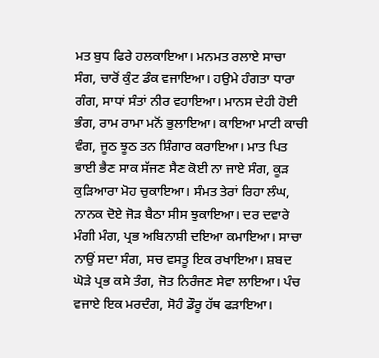ਮਤ ਬੁਧ ਫਿਰੇ ਹਲਕਾਇਆ। ਮਨਮਤ ਰਲਾਏ ਸਾਚਾ ਸੰਗ, ਚਾਰੋਂ ਕੁੰਟ ਡੰਕ ਵਜਾਇਆ। ਹਉਮੇ ਹੰਗਤਾ ਧਾਰਾ ਗੰਗ, ਸਾਧਾਂ ਸੰਤਾਂ ਨੀਰ ਵਹਾਇਆ। ਮਾਨਸ ਦੇਹੀ ਹੋਈ ਭੰਗ, ਰਾਮ ਰਾਮਾ ਮਨੋਂ ਭੁਲਾਇਆ। ਕਾਇਆ ਮਾਟੀ ਕਾਚੀ ਵੰਗ, ਜੂਠ ਝੂਠ ਤਨ ਸ਼ਿੰਗਾਰ ਕਰਾਇਆ। ਮਾਤ ਪਿਤ ਭਾਈ ਭੈਣ ਸਾਕ ਸੱਜਣ ਸੈਣ ਕੋਈ ਨਾ ਜਾਏ ਸੰਗ, ਕੂੜ ਕੁੜਿਆਰਾ ਮੋਹ ਚੁਕਾਇਆ। ਸੰਮਤ ਤੇਰਾਂ ਰਿਹਾ ਲੰਘ, ਨਾਨਕ ਦੋਏ ਜੋੜ ਬੈਠਾ ਸੀਸ ਝੁਕਾਇਆ। ਦਰ ਦਵਾਰੇ ਮੰਗੀ ਮੰਗ, ਪ੍ਰਭ ਅਬਿਨਾਸ਼ੀ ਦਇਆ ਕਮਾਇਆ। ਸਾਚਾ ਨਾਉਂ ਸਦਾ ਸੰਗ, ਸਚ ਵਸਤੂ ਇਕ ਰਖਾਇਆ। ਸ਼ਬਦ ਘੋੜੇ ਪ੍ਰਭ ਕਸੇ ਤੰਗ, ਜੋਤ ਨਿਰੰਜਣ ਸੇਵਾ ਲਾਇਆ। ਪੰਚ ਵਜਾਏ ਇਕ ਮਰਦੰਗ, ਸੋਹੰ ਡੌਰੂ ਹੱਥ ਫੜਾਇਆ।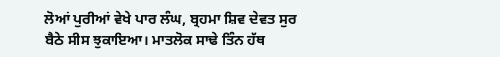ਲੋਆਂ ਪੁਰੀਆਂ ਵੇਖੇ ਪਾਰ ਲੰਘ, ਬ੍ਰਹਮਾ ਸ਼ਿਵ ਦੇਵਤ ਸੁਰ ਬੈਠੇ ਸੀਸ ਝੁਕਾਇਆ। ਮਾਤਲੋਕ ਸਾਢੇ ਤਿੰਨ ਹੱਥ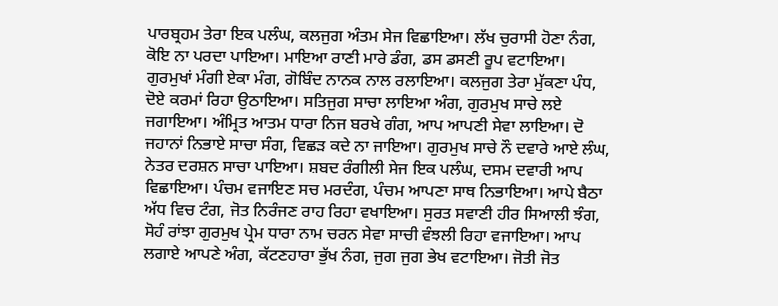ਪਾਰਬ੍ਰਹਮ ਤੇਰਾ ਇਕ ਪਲੰਘ, ਕਲਜੁਗ ਅੰਤਮ ਸੇਜ ਵਿਛਾਇਆ। ਲੱਖ ਚੁਰਾਸੀ ਹੋਣਾ ਨੰਗ, ਕੋਇ ਨਾ ਪਰਦਾ ਪਾਇਆ। ਮਾਇਆ ਰਾਣੀ ਮਾਰੇ ਡੰਗ, ਡਸ ਡਸਣੀ ਰੂਪ ਵਟਾਇਆ। ਗੁਰਮੁਖਾਂ ਮੰਗੀ ਏਕਾ ਮੰਗ, ਗੋਬਿੰਦ ਨਾਨਕ ਨਾਲ ਰਲਾਇਆ। ਕਲਜੁਗ ਤੇਰਾ ਮੁੱਕਣਾ ਪੰਧ, ਦੋਏ ਕਰਮਾਂ ਰਿਹਾ ਉਠਾਇਆ। ਸਤਿਜੁਗ ਸਾਚਾ ਲਾਇਆ ਅੰਗ, ਗੁਰਮੁਖ ਸਾਚੇ ਲਏ ਜਗਾਇਆ। ਅੰਮ੍ਰਿਤ ਆਤਮ ਧਾਰਾ ਨਿਜ ਬਰਖੇ ਗੰਗ, ਆਪ ਆਪਣੀ ਸੇਵਾ ਲਾਇਆ। ਦੋ ਜਹਾਨਾਂ ਨਿਭਾਏ ਸਾਚਾ ਸੰਗ, ਵਿਛੜ ਕਦੇ ਨਾ ਜਾਇਆ। ਗੁਰਮੁਖ ਸਾਚੇ ਨੌ ਦਵਾਰੇ ਆਏ ਲੰਘ, ਨੇਤਰ ਦਰਸ਼ਨ ਸਾਚਾ ਪਾਇਆ। ਸ਼ਬਦ ਰੰਗੀਲੀ ਸੇਜ ਇਕ ਪਲੰਘ, ਦਸਮ ਦਵਾਰੀ ਆਪ ਵਿਛਾਇਆ। ਪੰਚਮ ਵਜਾਇਣ ਸਚ ਮਰਦੰਗ, ਪੰਚਮ ਆਪਣਾ ਸਾਥ ਨਿਭਾਇਆ। ਆਪੇ ਬੈਠਾ ਅੱਧ ਵਿਚ ਟੰਗ, ਜੋਤ ਨਿਰੰਜਣ ਰਾਹ ਰਿਹਾ ਵਖਾਇਆ। ਸੁਰਤ ਸਵਾਣੀ ਹੀਰ ਸਿਆਲੀ ਝੰਗ, ਸੋਹੰ ਰਾਂਝਾ ਗੁਰਮੁਖ ਪ੍ਰੇਮ ਧਾਰਾ ਨਾਮ ਚਰਨ ਸੇਵਾ ਸਾਚੀ ਵੰਝਲੀ ਰਿਹਾ ਵਜਾਇਆ। ਆਪ ਲਗਾਏ ਆਪਣੇ ਅੰਗ, ਕੱਟਣਹਾਰਾ ਭੁੱਖ ਨੰਗ, ਜੁਗ ਜੁਗ ਭੇਖ ਵਟਾਇਆ। ਜੋਤੀ ਜੋਤ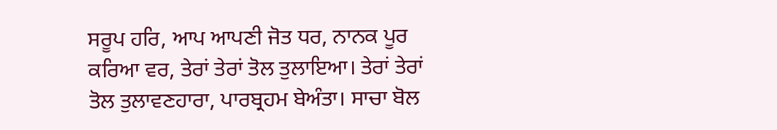ਸਰੂਪ ਹਰਿ, ਆਪ ਆਪਣੀ ਜੋਤ ਧਰ, ਨਾਨਕ ਪੂਰ ਕਰਿਆ ਵਰ, ਤੇਰਾਂ ਤੇਰਾਂ ਤੋਲ ਤੁਲਾਇਆ। ਤੇਰਾਂ ਤੇਰਾਂ ਤੋਲ ਤੁਲਾਵਣਹਾਰਾ, ਪਾਰਬ੍ਰਹਮ ਬੇਅੰਤਾ। ਸਾਚਾ ਬੋਲ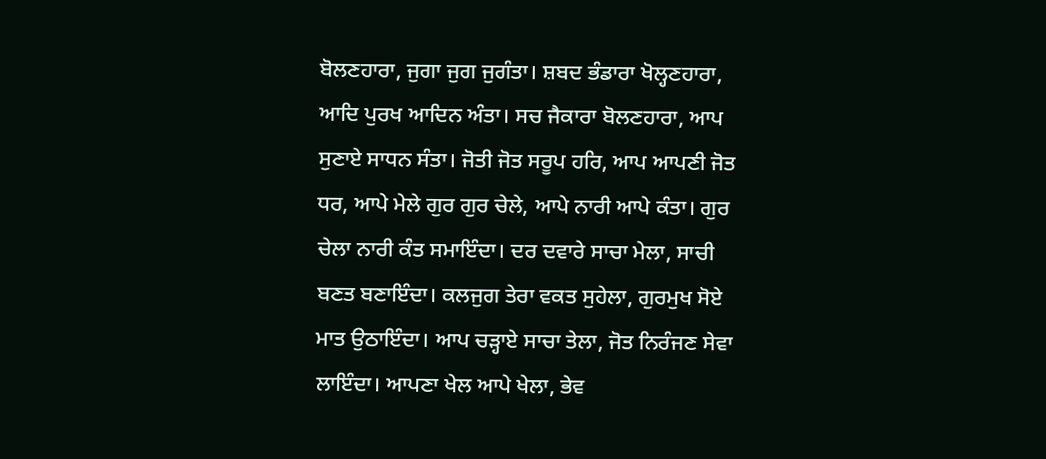ਬੋਲਣਹਾਰਾ, ਜੁਗਾ ਜੁਗ ਜੁਗੰਤਾ। ਸ਼ਬਦ ਭੰਡਾਰਾ ਖੋਲ੍ਹਣਹਾਰਾ, ਆਦਿ ਪੁਰਖ ਆਦਿਨ ਅੰਤਾ। ਸਚ ਜੈਕਾਰਾ ਬੋਲਣਹਾਰਾ, ਆਪ ਸੁਣਾਏ ਸਾਧਨ ਸੰਤਾ। ਜੋਤੀ ਜੋਤ ਸਰੂਪ ਹਰਿ, ਆਪ ਆਪਣੀ ਜੋਤ ਧਰ, ਆਪੇ ਮੇਲੇ ਗੁਰ ਗੁਰ ਚੇਲੇ, ਆਪੇ ਨਾਰੀ ਆਪੇ ਕੰਤਾ। ਗੁਰ ਚੇਲਾ ਨਾਰੀ ਕੰਤ ਸਮਾਇੰਦਾ। ਦਰ ਦਵਾਰੇ ਸਾਚਾ ਮੇਲਾ, ਸਾਚੀ ਬਣਤ ਬਣਾਇੰਦਾ। ਕਲਜੁਗ ਤੇਰਾ ਵਕਤ ਸੁਹੇਲਾ, ਗੁਰਮੁਖ ਸੋਏ ਮਾਤ ਉਠਾਇੰਦਾ। ਆਪ ਚੜ੍ਹਾਏ ਸਾਚਾ ਤੇਲਾ, ਜੋਤ ਨਿਰੰਜਣ ਸੇਵਾ ਲਾਇੰਦਾ। ਆਪਣਾ ਖੇਲ ਆਪੇ ਖੇਲਾ, ਭੇਵ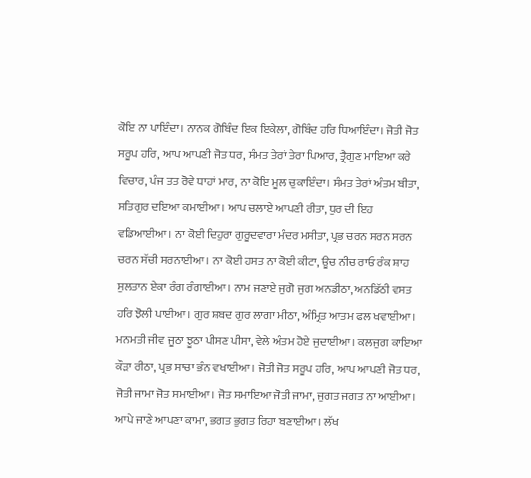ਕੋਇ ਨਾ ਪਾਇੰਦਾ। ਨਾਨਕ ਗੋਬਿੰਦ ਇਕ ਇਕੇਲਾ, ਗੋਬਿੰਦ ਹਰਿ ਧਿਆਇੰਦਾ। ਜੋਤੀ ਜੋਤ ਸਰੂਪ ਹਰਿ, ਆਪ ਆਪਣੀ ਜੋਤ ਧਰ, ਸੰਮਤ ਤੇਰਾਂ ਤੇਰਾ ਪਿਆਰ, ਤ੍ਰੈਗੁਣ ਮਾਇਆ ਕਰੇ ਵਿਚਾਰ, ਪੰਜ ਤਤ ਰੋਵੇ ਧਾਹਾਂ ਮਾਰ, ਨਾ ਕੋਇ ਮੂਲ ਚੁਕਾਇੰਦਾ। ਸੰਮਤ ਤੇਰਾਂ ਅੰਤਮ ਬੀਤਾ, ਸਤਿਗੁਰ ਦਇਆ ਕਮਾਈਆ। ਆਪ ਚਲਾਏ ਆਪਣੀ ਰੀਤਾ, ਧੁਰ ਦੀ ਇਹ ਵਡਿਆਈਆ। ਨਾ ਕੋਈ ਦਿਹੁਰਾ ਗੁਰੂਦਵਾਰਾ ਮੰਦਰ ਮਸੀਤਾ, ਪ੍ਰਭ ਚਰਨ ਸਰਨ ਸਰਨ ਚਰਨ ਸੱਚੀ ਸਰਨਾਈਆ। ਨਾ ਕੋਈ ਹਸਤ ਨਾ ਕੋਈ ਕੀਟਾ, ਊਚ ਨੀਚ ਰਾਓ ਰੰਕ ਸ਼ਾਹ ਸੁਲਤਾਨ ਏਕਾ ਰੰਗ ਰੰਗਾਈਆ। ਨਾਮ ਜਣਾਏ ਜੁਗੋ ਜੁਗ ਅਨਡੀਠਾ, ਅਨਡਿੱਠੀ ਵਸਤ ਹਰਿ ਝੋਲੀ ਪਾਈਆ। ਗੁਰ ਸ਼ਬਦ ਗੁਰ ਲਾਗਾ ਮੀਠਾ, ਅੰਮ੍ਰਿਤ ਆਤਮ ਫਲ ਖਵਾਈਆ। ਮਨਮਤੀ ਜੀਵ ਜੂਠਾ ਝੂਠਾ ਪੀਸਣ ਪੀਸਾ, ਵੇਲੇ ਅੰਤਮ ਹੋਏ ਜੁਦਾਈਆ। ਕਲਜੁਗ ਕਾਇਆ ਕੌੜਾ ਰੀਠਾ, ਪ੍ਰਭ ਸਾਚਾ ਭੰਨ ਵਖਾਈਆ। ਜੋਤੀ ਜੋਤ ਸਰੂਪ ਹਰਿ, ਆਪ ਆਪਣੀ ਜੋਤ ਧਰ, ਜੋਤੀ ਜਾਮਾ ਜੋਤ ਸਮਾਈਆ। ਜੋਤ ਸਮਾਇਆ ਜੋਤੀ ਜਾਮਾ, ਜੁਗਤ ਜਗਤ ਨਾ ਆਈਆ। ਆਪੇ ਜਾਣੇ ਆਪਣਾ ਕਾਮਾ, ਭਗਤ ਭੁਗਤ ਰਿਹਾ ਬਣਾਈਆ। ਲੱਖ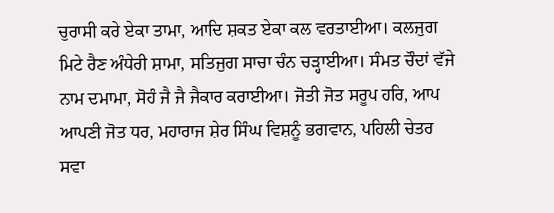ਚੁਰਾਸੀ ਕਰੇ ਏਕਾ ਤਾਮਾ, ਆਦਿ ਸ਼ਕਤ ਏਕਾ ਕਲ ਵਰਤਾਈਆ। ਕਲਜੁਗ ਮਿਟੇ ਰੈਣ ਅੰਧੇਰੀ ਸ਼ਾਮਾ, ਸਤਿਜੁਗ ਸਾਚਾ ਚੰਨ ਚੜ੍ਹਾਈਆ। ਸੰਮਤ ਚੌਦਾਂ ਵੱਜੇ ਨਾਮ ਦਮਾਮਾ, ਸੋਹੰ ਜੈ ਜੈ ਜੈਕਾਰ ਕਰਾਈਆ। ਜੋਤੀ ਜੋਤ ਸਰੂਪ ਹਰਿ, ਆਪ ਆਪਣੀ ਜੋਤ ਧਰ, ਮਹਾਰਾਜ ਸ਼ੇਰ ਸਿੰਘ ਵਿਸ਼ਨੂੰ ਭਗਵਾਨ, ਪਹਿਲੀ ਚੇਤਰ ਸਵਾ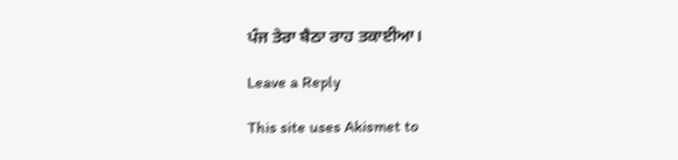ਪੰਜ ਤੇਰਾ ਬੈਠਾ ਰਾਹ ਤਕਾਈਆ।

Leave a Reply

This site uses Akismet to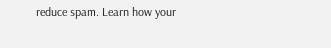reduce spam. Learn how your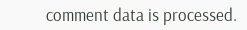comment data is processed.